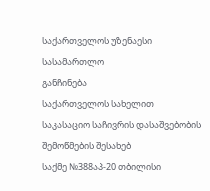საქართველოს უზენაესი სასამართლო
განჩინება
საქართველოს სახელით
საკასაციო საჩივრის დასაშვებობის შემოწმების შესახებ
საქმე №388აპ-20 თბილისი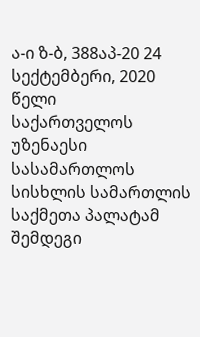ა-ი ზ-ბ, 388აპ-20 24 სექტემბერი, 2020 წელი
საქართველოს უზენაესი სასამართლოს
სისხლის სამართლის საქმეთა პალატამ შემდეგი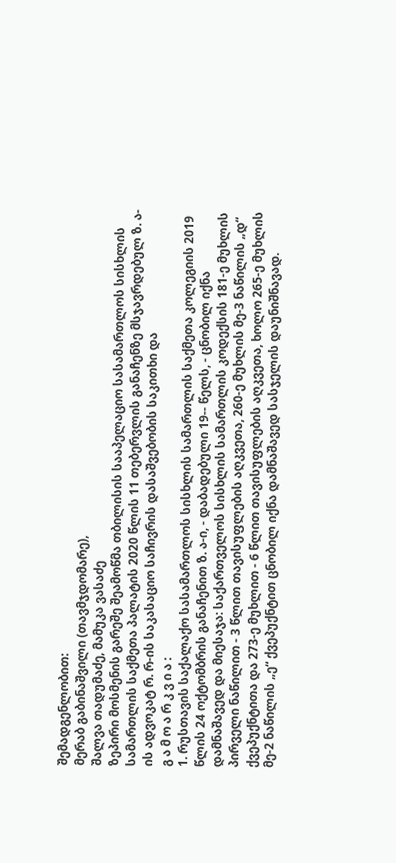შემადგენლობით:
მერაბ გაბინაშვილი (თავმჯდომარე),
შალვა თადუმაძე, მამუკა ვასაძე
ზეპირი მოსმენის გარეშე შეამოწმა თბილისის სააპელაციო სასამართლოს სისხლის სამართლის საქმეთა პალატის 2020 წლის 11 თებერვლის განაჩენზე მსჯავრდებულ ზ. ა-ის ადვოკატ რ. რ-ის საკასაციო საჩივრის დასაშვებობის საკითხი და
გ ა მ ო ა რ კ ვ ი ა :
1. რუსთავის საქალაქო სასამართლოს სისხლის სამართლის საქმეთა კოლეგიის 2019 წლის 24 ოქტომბრის განაჩენით ზ. ა-ი, - დაბადებული 19-- წელს, - ცნობილ იქნა დამნაშავედ და მიესაჯა: საქართველოს სისხლის სამართლის კოდექსის 181-ე მუხლის პირველი ნაწილით - 3 წლით თავისუფლების აღკვეთა, 260-ე მუხლის მე-3 ნაწილის „დ“ ქვეპუქნტითა და 273-ე მუხლით - 6 წლით თავისუფლების აღკვეთა, ხოლო 265-ე მუხლის მე-2 ნაწილის „ე“ ქვეპუქნტით ცნობილ იქნა დამნაშავედ სასჯელის დაუნიშნავად.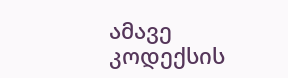ამავე კოდექსის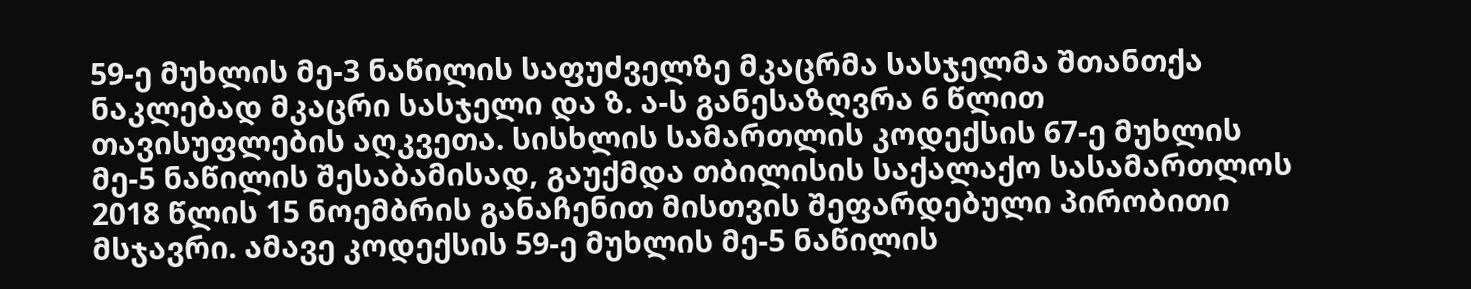59-ე მუხლის მე-3 ნაწილის საფუძველზე მკაცრმა სასჯელმა შთანთქა ნაკლებად მკაცრი სასჯელი და ზ. ა-ს განესაზღვრა 6 წლით თავისუფლების აღკვეთა. სისხლის სამართლის კოდექსის 67-ე მუხლის მე-5 ნაწილის შესაბამისად, გაუქმდა თბილისის საქალაქო სასამართლოს 2018 წლის 15 ნოემბრის განაჩენით მისთვის შეფარდებული პირობითი მსჯავრი. ამავე კოდექსის 59-ე მუხლის მე-5 ნაწილის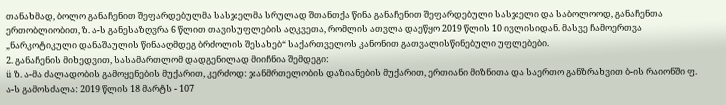თანახმად, ბოლო განაჩენით შეფარდებულმა სასჯელმა სრულად შთანთქა წინა განაჩენით შეფარდებული სასჯელი და საბოლოოდ, განაჩენთა ერთობლიობით, ზ. ა-ს განესაზღვრა 6 წლით თავისუფლების აღკვეთა, რომლის ათვლა დაეწყო 2019 წლის 10 ივლისიდან. მასვე ჩამოერთვა „ნარკოტიკული დანაშაულის წინააღმდეგ ბრძოლის შესახებ“ საქართველოს კანონით გათვალისწინებული უფლებები.
2. განაჩენის მიხედვით, სასამართლომ დადგენილად მიიჩნია შემდეგი:
ü ზ. ა-მა ძალადობის გამოყენების მუქარით, კერძოდ: ჯანმრთელობის დაზიანების მუქარით, ერთიანი მიზნითა და საერთო განზრახვით ბ-ის რაიონში ფ. ა-ს გამოსძალა: 2019 წლის 18 მარტს - 107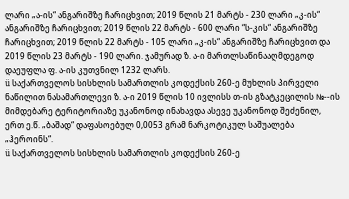ლარი „ა-ის“ ანგარიშზე ჩარიცხვით; 2019 წლის 21 მარტს - 230 ლარი „კ-ის“ ანგარიშზე ჩარიცხვით; 2019 წლის 22 მარტს - 600 ლარი “ს-კის“ ანგარიშზე ჩარიცხვით; 2019 წლის 22 მარტს - 105 ლარი „კ-ის“ ანგარიშზე ჩარიცხვით და 2019 წლის 23 მარტს - 190 ლარი. ჯამურად ზ. ა-ი მართლსაწინააღმდეგოდ დაეუფლა ფ. ა-ის კუთვნილ 1232 ლარს.
ü საქართველოს სისხლის სამართლის კოდექსის 260-ე მუხლის პირველი ნაწილით ნასამართლევი ზ. ა-ი 2019 წლის 10 ივლისს თ-ის გზატკეცილის №--ის მიმდებარე ტერიტორიაზე უკანონოდ ინახავდა ასევე უკანონოდ შეძენილ, ერთ ე.წ. „ბაშად“ დაფასოებულ 0,0053 გრამ ნარკოტიკულ საშუალება „ჰეროინს“.
ü საქართველოს სისხლის სამართლის კოდექსის 260-ე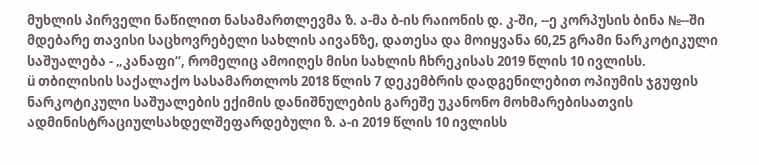მუხლის პირველი ნაწილით ნასამართლევმა ზ. ა-მა ბ-ის რაიონის დ. კ-ში, --ე კორპუსის ბინა №--ში მდებარე თავისი საცხოვრებელი სახლის აივანზე, დათესა და მოიყვანა 60,25 გრამი ნარკოტიკული საშუალება - „კანაფი“, რომელიც ამოიღეს მისი სახლის ჩხრეკისას 2019 წლის 10 ივლისს.
ü თბილისის საქალაქო სასამართლოს 2018 წლის 7 დეკემბრის დადგენილებით ოპიუმის ჯგუფის ნარკოტიკული საშუალების ექიმის დანიშნულების გარეშე უკანონო მოხმარებისათვის ადმინისტრაციულსახდელშეფარდებული ზ. ა-ი 2019 წლის 10 ივლისს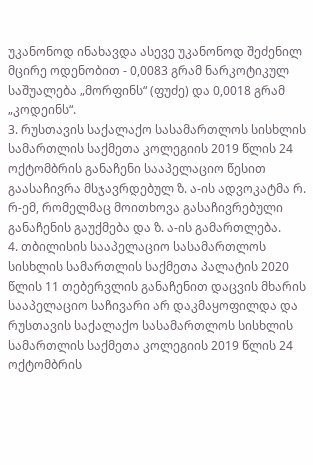უკანონოდ ინახავდა ასევე უკანონოდ შეძენილ მცირე ოდენობით - 0,0083 გრამ ნარკოტიკულ საშუალება „მორფინს“ (ფუძე) და 0,0018 გრამ „კოდეინს“.
3. რუსთავის საქალაქო სასამართლოს სისხლის სამართლის საქმეთა კოლეგიის 2019 წლის 24 ოქტომბრის განაჩენი სააპელაციო წესით გაასაჩივრა მსჯავრდებულ ზ. ა-ის ადვოკატმა რ. რ-ემ, რომელმაც მოითხოვა გასაჩივრებული განაჩენის გაუქმება და ზ. ა-ის გამართლება.
4. თბილისის სააპელაციო სასამართლოს სისხლის სამართლის საქმეთა პალატის 2020 წლის 11 თებერვლის განაჩენით დაცვის მხარის სააპელაციო საჩივარი არ დაკმაყოფილდა და რუსთავის საქალაქო სასამართლოს სისხლის სამართლის საქმეთა კოლეგიის 2019 წლის 24 ოქტომბრის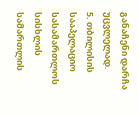განაჩენი დარჩა უცვლელად.
5. თბილისის სააპელაციო სასამართლოს სისხლის სამართლის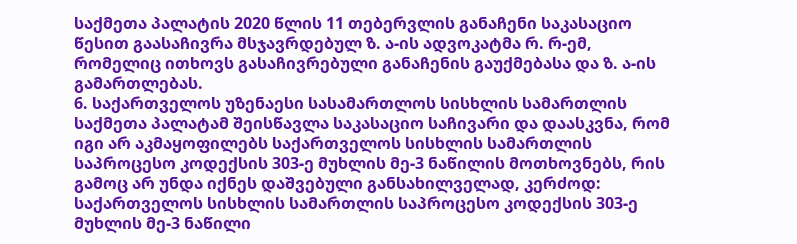საქმეთა პალატის 2020 წლის 11 თებერვლის განაჩენი საკასაციო წესით გაასაჩივრა მსჯავრდებულ ზ. ა-ის ადვოკატმა რ. რ-ემ, რომელიც ითხოვს გასაჩივრებული განაჩენის გაუქმებასა და ზ. ა-ის გამართლებას.
6. საქართველოს უზენაესი სასამართლოს სისხლის სამართლის საქმეთა პალატამ შეისწავლა საკასაციო საჩივარი და დაასკვნა, რომ იგი არ აკმაყოფილებს საქართველოს სისხლის სამართლის საპროცესო კოდექსის 303-ე მუხლის მე-3 ნაწილის მოთხოვნებს, რის გამოც არ უნდა იქნეს დაშვებული განსახილველად, კერძოდ: საქართველოს სისხლის სამართლის საპროცესო კოდექსის 303-ე მუხლის მე-3 ნაწილი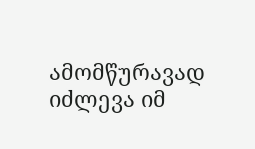ამომწურავად იძლევა იმ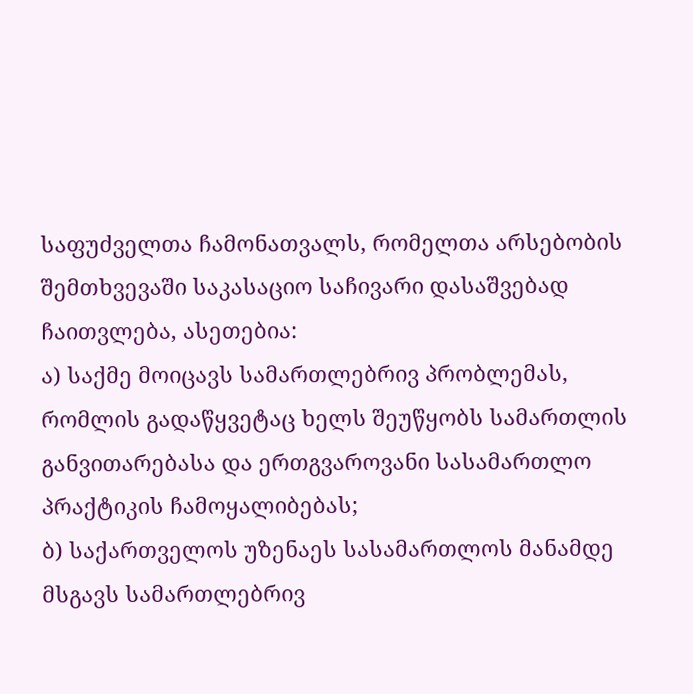საფუძველთა ჩამონათვალს, რომელთა არსებობის შემთხვევაში საკასაციო საჩივარი დასაშვებად ჩაითვლება, ასეთებია:
ა) საქმე მოიცავს სამართლებრივ პრობლემას, რომლის გადაწყვეტაც ხელს შეუწყობს სამართლის განვითარებასა და ერთგვაროვანი სასამართლო პრაქტიკის ჩამოყალიბებას;
ბ) საქართველოს უზენაეს სასამართლოს მანამდე მსგავს სამართლებრივ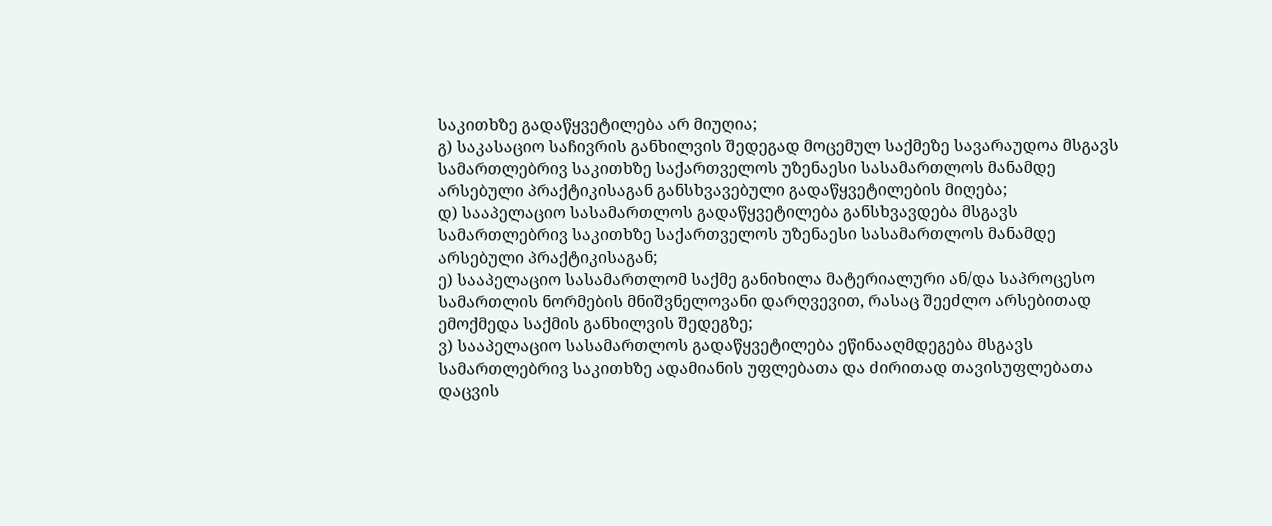საკითხზე გადაწყვეტილება არ მიუღია;
გ) საკასაციო საჩივრის განხილვის შედეგად მოცემულ საქმეზე სავარაუდოა მსგავს სამართლებრივ საკითხზე საქართველოს უზენაესი სასამართლოს მანამდე არსებული პრაქტიკისაგან განსხვავებული გადაწყვეტილების მიღება;
დ) სააპელაციო სასამართლოს გადაწყვეტილება განსხვავდება მსგავს სამართლებრივ საკითხზე საქართველოს უზენაესი სასამართლოს მანამდე არსებული პრაქტიკისაგან;
ე) სააპელაციო სასამართლომ საქმე განიხილა მატერიალური ან/და საპროცესო სამართლის ნორმების მნიშვნელოვანი დარღვევით, რასაც შეეძლო არსებითად ემოქმედა საქმის განხილვის შედეგზე;
ვ) სააპელაციო სასამართლოს გადაწყვეტილება ეწინააღმდეგება მსგავს სამართლებრივ საკითხზე ადამიანის უფლებათა და ძირითად თავისუფლებათა დაცვის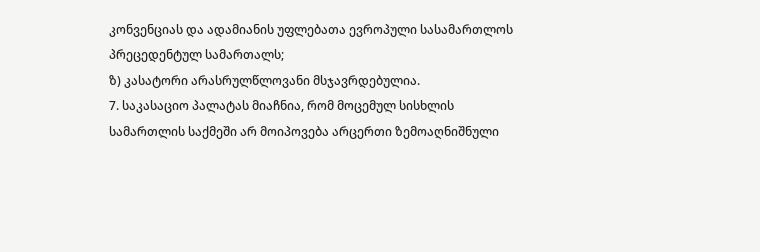კონვენციას და ადამიანის უფლებათა ევროპული სასამართლოს პრეცედენტულ სამართალს;
ზ) კასატორი არასრულწლოვანი მსჯავრდებულია.
7. საკასაციო პალატას მიაჩნია, რომ მოცემულ სისხლის სამართლის საქმეში არ მოიპოვება არცერთი ზემოაღნიშნული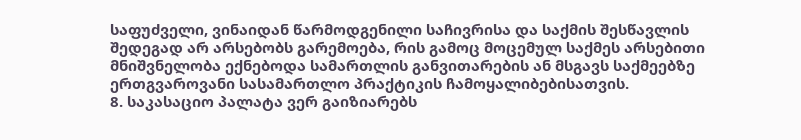საფუძველი, ვინაიდან წარმოდგენილი საჩივრისა და საქმის შესწავლის შედეგად არ არსებობს გარემოება, რის გამოც მოცემულ საქმეს არსებითი მნიშვნელობა ექნებოდა სამართლის განვითარების ან მსგავს საქმეებზე ერთგვაროვანი სასამართლო პრაქტიკის ჩამოყალიბებისათვის.
8. საკასაციო პალატა ვერ გაიზიარებს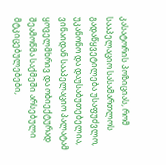კასატორის პოზიციას, რომ სააპელაციო სასამართლოს გადაწყვეტილება უსაფუძვლო, უკანონო და დაუსაბუთებელია, ვინაიდან სააპელაციო პალატამ ყოველმხრივ და ობიექტურად შეამოწმა საქმეში არსებული მტკიცებულებები,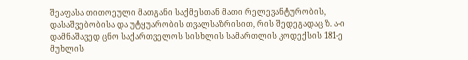შეაფასა თითოეული მათგანი საქმესთან მათი რელევანტურობის, დასაშვებობისა და უტყუარობის თვალსაზრისით, რის შედეგადაც ზ. ა-ი დამნაშავედ ცნო საქართველოს სისხლის სამართლის კოდექსის 181-ე მუხლის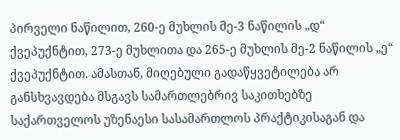პირველი ნაწილით, 260-ე მუხლის მე-3 ნაწილის „დ“ ქვეპუქნტით, 273-ე მუხლითა და 265-ე მუხლის მე-2 ნაწილის „ე“ ქვეპუქნტით. ამასთან, მიღებული გადაწყვეტილება არ განსხვავდება მსგავს სამართლებრივ საკითხებზე საქართველოს უზენაესი სასამართლოს პრაქტიკისაგან და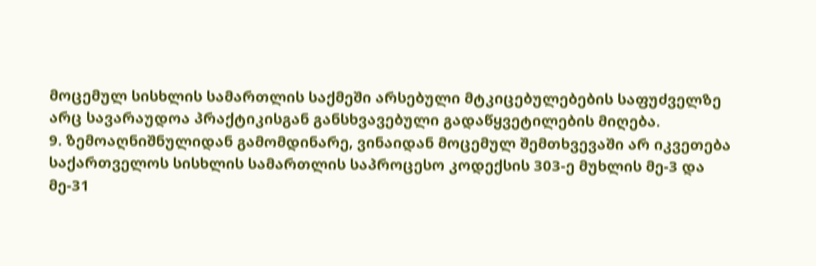მოცემულ სისხლის სამართლის საქმეში არსებული მტკიცებულებების საფუძველზე არც სავარაუდოა პრაქტიკისგან განსხვავებული გადაწყვეტილების მიღება.
9. ზემოაღნიშნულიდან გამომდინარე, ვინაიდან მოცემულ შემთხვევაში არ იკვეთება საქართველოს სისხლის სამართლის საპროცესო კოდექსის 303-ე მუხლის მე-3 და მე-31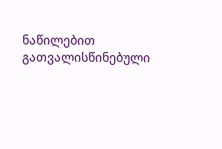ნაწილებით გათვალისწინებული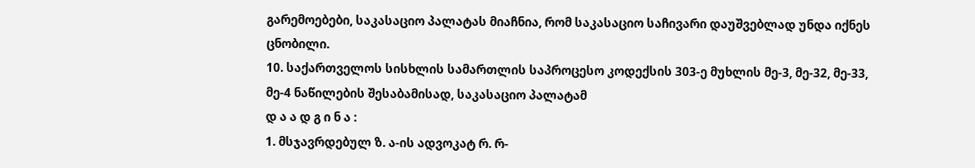გარემოებები, საკასაციო პალატას მიაჩნია, რომ საკასაციო საჩივარი დაუშვებლად უნდა იქნეს ცნობილი.
10. საქართველოს სისხლის სამართლის საპროცესო კოდექსის 303-ე მუხლის მე-3, მე-32, მე-33, მე-4 ნაწილების შესაბამისად, საკასაციო პალატამ
დ ა ა დ გ ი ნ ა :
1. მსჯავრდებულ ზ. ა-ის ადვოკატ რ. რ-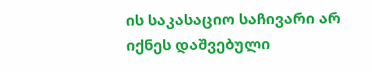ის საკასაციო საჩივარი არ იქნეს დაშვებული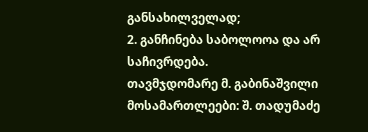განსახილველად;
2. განჩინება საბოლოოა და არ საჩივრდება.
თავმჯდომარე მ. გაბინაშვილი
მოსამართლეები: შ. თადუმაძე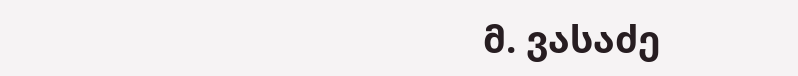მ. ვასაძე